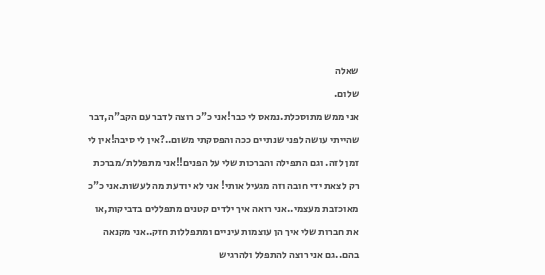שאלה
שלום.
אני ממש מתוסכלת.נמאס לי כבר!אני כ"כ רוצה לדבר עם הקב"ה,דבר שהייתי עושה לפני שנתיים ככה והפסקתי משום..?אין לי סיבה!אין לי זמן לזה. וגם התפילה והברכות שלי על הפנים!!אני מתפללת/מברכת רק לצאת ידי חובה וזה מגעיל אותי! אני לא יודעת מה לעשות.אני כ"כ מאוכזבת מעצמי..אני רואה איך ילדים קטנים מתפללים בדביקות,או את חברות שלי איך הן עוצמות עיניים ומתפללות חזק..אני מקנאה בהם..גם אני רוצה להתפלל ולהרגיש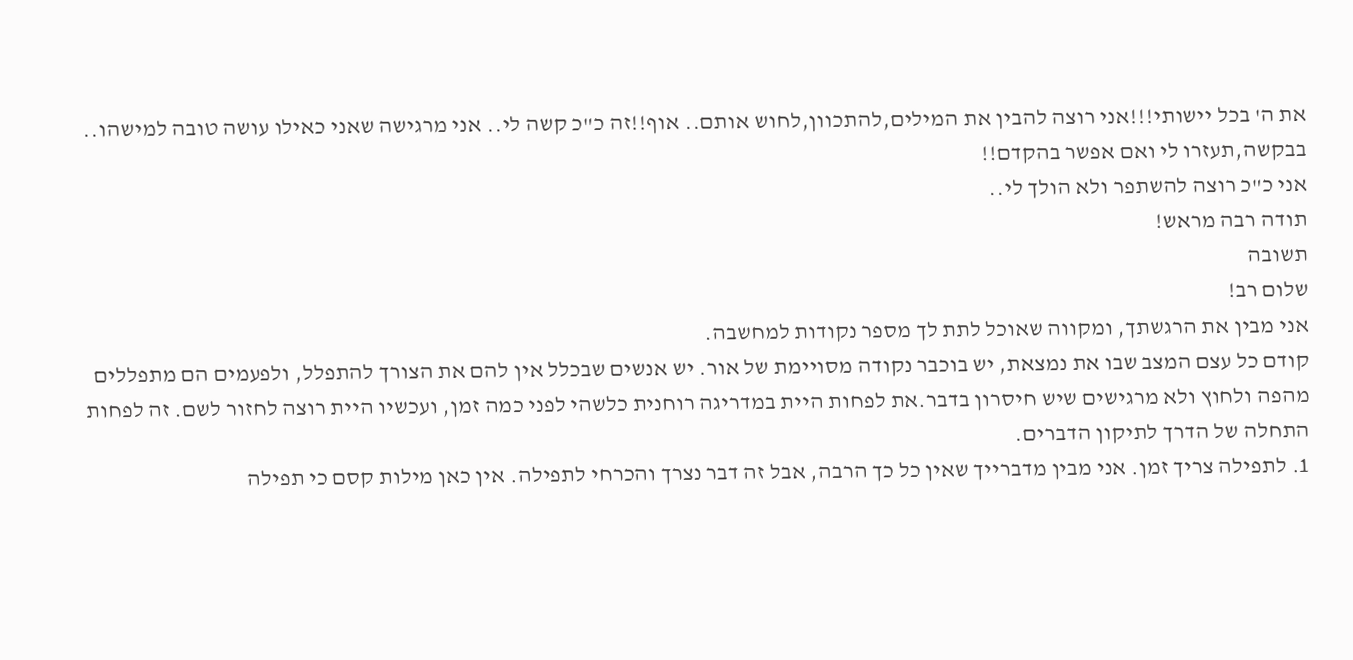את ה' בכל יישותי!!!אני רוצה להבין את המילים,להתכוון,לחוש אותם.. אוף!!זה כ"כ קשה לי.. אני מרגישה שאני כאילו עושה טובה למישהו..
בבקשה,תעזרו לי ואם אפשר בהקדם!!
אני כ"כ רוצה להשתפר ולא הולך לי..
תודה רבה מראש!
תשובה
שלום רב!
אני מבין את הרגשתך, ומקווה שאוכל לתת לך מספר נקודות למחשבה.
קודם כל עצם המצב שבו את נמצאת, יש בוכבר נקודה מסויימת של אור. יש אנשים שבכלל אין להם את הצורך להתפלל, ולפעמים הם מתפללים מהפה ולחוץ ולא מרגישים שיש חיסרון בדבר.את לפחות היית במדריגה רוחנית כלשהי לפני כמה זמן, ועכשיו היית רוצה לחזור לשם. זה לפחות התחלה של הדרך לתיקון הדברים.
1. לתפילה צריך זמן. אני מבין מדברייך שאין כל כך הרבה, אבל זה דבר נצרך והכרחי לתפילה. אין כאן מילות קסם כי תפילה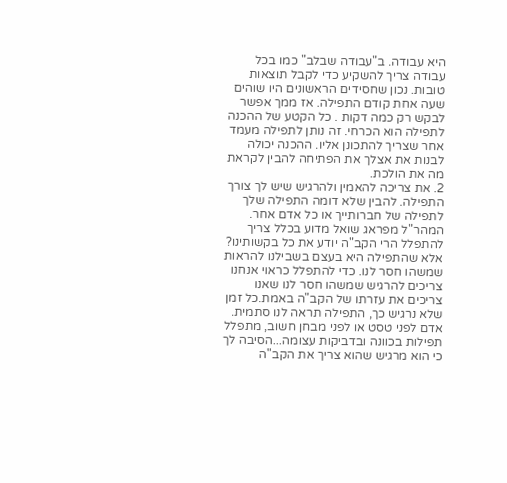היא עבודה. ב"עבודה שבלב" כמו בכל עבודה צריך להשקיע כדי לקבל תוצאות טובות. נכון שחסידים הראשונים היו שוהים שעה אחת קודם התפילה. אז ממך אפשר לבקש רק כמה דקות . כל הקטע של ההכנה לתפילה הוא הכרחי. זה נותן לתפילה מעמד אחר שצריך להתכונן אליו. ההכנה יכולה לבנות את אצלך את הפתיחה להבין לקראת מה את הולכת.
2. את צריכה להאמין ולהרגיש שיש לך צורך התפילה. להבין שלא דומה התפילה שלך לתפילה של חברותייך או כל אדם אחר.
המהר"ל מפראג שואל מדוע בכלל צריך להתפלל הרי הקב"ה יודע את כל בקשותינו? אלא שהתפילה היא בעצם בשבילנו להראות שמשהו חסר לנו. כדי להתפלל כראוי אנחנו צריכים להרגיש שמשהו חסר לנו שאנו צריכים את עזרתו של הקב"ה באמת.כל זמן שלא נרגיש כך, התפילה תראה לנו סתמית. אדם לפני טסט או לפני מבחן חשוב, מתפלל תפילות בכוונה ובדביקות עצומה...הסיבה לך כי הוא מרגיש שהוא צריך את הקב"ה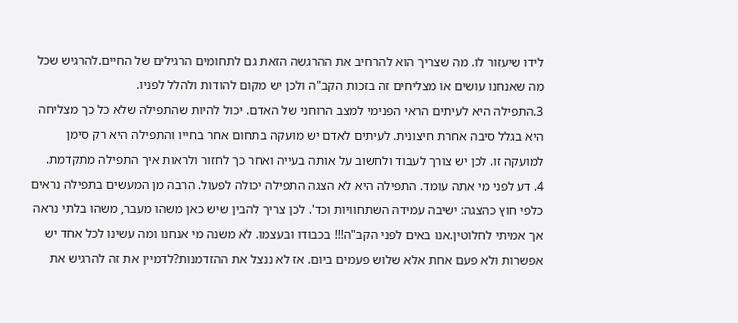לידו שיעזור לו. מה שצריך הוא להרחיב את ההרגשה הזאת גם לתחומים הרגילים של החיים.להרגיש שכל מה שאנחנו עושים או מצליחים זה בזכות הקב"ה ולכן יש מקום להודות ולהלל לפניו.
3.התפילה היא לעיתים הראי הפנימי למצב הרוחני של האדם. יכול להיות שהתפילה שלא כל כך מצליחה היא בגלל סיבה אחרת חיצונית. לעיתים לאדם יש מועקה בתחום אחר בחייו והתפילה היא רק סימן למועקה זו. לכן יש צורך לעבוד ולחשוב על אותה בעייה ואחר כך לחזור ולראות איך התפילה מתקדמת.
4. דע לפני מי אתה עומד. התפילה היא לא הצגה התפילה יכולה לפעול. הרבה מן המעשים בתפילה נראים כלפי חוץ כהצגה: ישיבה עמידה השתחוויות וכד'. לכן צריך להבין שיש כאן משהו מעבר, משהו בלתי נראה אך אמיתי לחלוטין.אנו באים לפני הקב"ה!!! בכבודו ובעצמו. לא משנה מי אנחנו ומה עשינו לכל אחד יש אפשרות ולא פעם אחת אלא שלוש פעמים ביום. אז לא ננצל את ההזדמנות?לדמיין את זה להרגיש את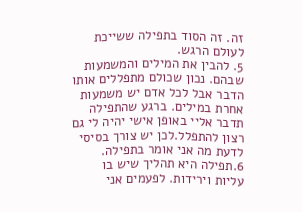זה. זה הסוד בתפילה ששייכת לעולם הרגש.
5. להבין את המילים והמשמעות שבהם. נכון שכולם מתפללים אותו הדבר אבל לכל אדם יש משמעות אחרת במילים. ברגע שהתפילה תדבר אליי באופן אישי יהיה לי גם רצון להתפלל.לכן יש צורך בסיסי לדעת מה אני אומר בתפילה.
6.תפילה היא תהליך שיש בו עליות וירידות. לפעמים אני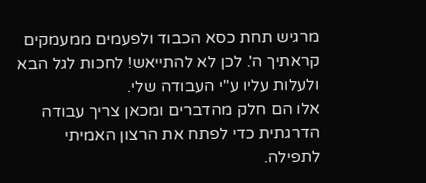מרגיש תחת כסא הכבוד ולפעמים ממעמקים קראתיך ה'. לכן לא להתייאש! לחכות לגל הבא ולעלות עליו ע"י העבודה שלי.
אלו הם חלק מהדברים ומכאן צריך עבודה הדרגתית כדי לפתח את הרצון האמיתי לתפילה.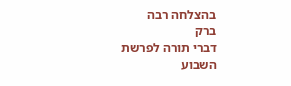בהצלחה רבה
ברק
דברי תורה לפרשת השבוע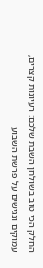החלק הכי טוב בשולחן השבת שלכם: רעיונות קצרים, עמוקים ונגישים על פרשת השבוע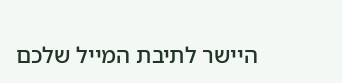היישר לתיבת המייל שלכם